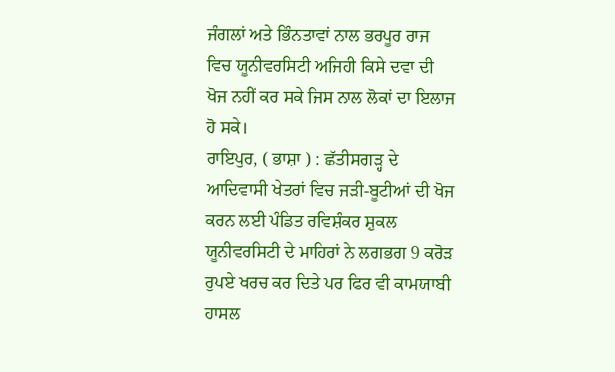ਜੰਗਲਾਂ ਅਤੇ ਭਿੰਨਤਾਵਾਂ ਨਾਲ ਭਰਪੂਰ ਰਾਜ ਵਿਚ ਯੂਨੀਵਰਸਿਟੀ ਅਜਿਹੀ ਕਿਸੇ ਦਵਾ ਦੀ ਖੋਜ ਨਹੀਂ ਕਰ ਸਕੇ ਜਿਸ ਨਾਲ ਲੋਕਾਂ ਦਾ ਇਲਾਜ ਹੋ ਸਕੇ।
ਰਾਇਪੁਰ, ( ਭਾਸ਼ਾ ) : ਛੱਤੀਸਗੜ੍ਹ ਦੇ ਆਦਿਵਾਸੀ ਖੇਤਰਾਂ ਵਿਚ ਜੜੀ-ਬੂਟੀਆਂ ਦੀ ਖੋਜ ਕਰਨ ਲਈ ਪੰਡਿਤ ਰਵਿਸ਼ੰਕਰ ਸ਼ੁਕਲ ਯੂਨੀਵਰਸਿਟੀ ਦੇ ਮਾਹਿਰਾਂ ਨੇ ਲਗਭਗ 9 ਕਰੋੜ ਰੁਪਏ ਖਰਚ ਕਰ ਦਿਤੇ ਪਰ ਫਿਰ ਵੀ ਕਾਮਯਾਬੀ ਹਾਸਲ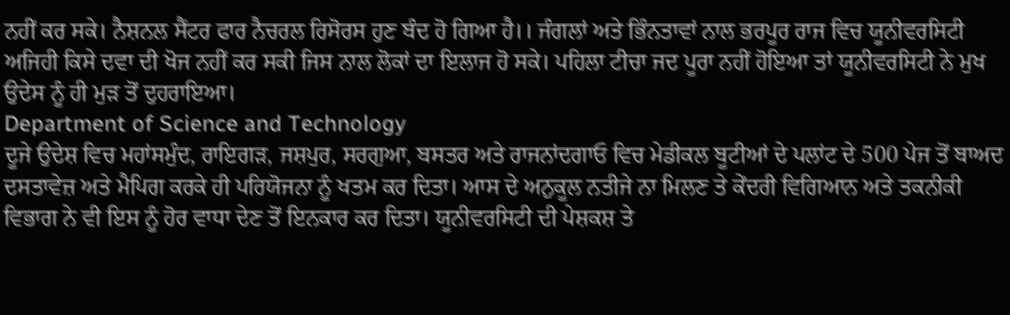ਨਹੀਂ ਕਰ ਸਕੇ। ਨੈਸ਼ਨਲ ਸੈਂਟਰ ਫਾਰ ਨੈਚਰਲ ਰਿਸੋਰਸ ਹੁਣ ਬੰਦ ਹੋ ਗਿਆ ਹੈ।। ਜੰਗਲਾਂ ਅਤੇ ਭਿੰਨਤਾਵਾਂ ਨਾਲ ਭਰਪੂਰ ਰਾਜ ਵਿਚ ਯੂਨੀਵਰਸਿਟੀ ਅਜਿਹੀ ਕਿਸੇ ਦਵਾ ਦੀ ਖੋਜ ਨਹੀਂ ਕਰ ਸਕੀ ਜਿਸ ਨਾਲ ਲੋਕਾਂ ਦਾ ਇਲਾਜ ਹੋ ਸਕੇ। ਪਹਿਲਾ ਟੀਚਾ ਜਦ ਪੂਰਾ ਨਹੀਂ ਹੋਇਆ ਤਾਂ ਯੂਨੀਵਰਸਿਟੀ ਨੇ ਮੁਖ ਉਦੇਸ ਨੂੰ ਹੀ ਮੁੜ ਤੋਂ ਦੁਹਰਾਇਆ।
Department of Science and Technology
ਦੂਜੇ ਉਦੇਸ਼ ਵਿਚ ਮਹਾਂਸਮੁੰਦ, ਰਾਇਗੜ, ਜਸ਼ਪੁਰ, ਸਰਗੁਆ, ਬਸਤਰ ਅਤੇ ਰਾਜਨਾਂਦਗਾਓ ਵਿਚ ਮੇਡੀਕਲ ਬੂਟੀਆਂ ਦੇ ਪਲਾਂਟ ਦੇ 500 ਪੇਜ ਤੋਂ ਬਾਅਦ ਦਸਤਾਵੇਜ਼ ਅਤੇ ਮੈਪਿਗ ਕਰਕੇ ਹੀ ਪਰਿਯੋਜਨਾ ਨੂੰ ਖਤਮ ਕਰ ਦਿਤਾ। ਆਸ ਦੇ ਅਨੁਕੂਲ ਨਤੀਜੇ ਨਾ ਮਿਲਣ ਤੇ ਕੇਂਦਰੀ ਵਿਗਿਆਨ ਅਤੇ ਤਕਨੀਕੀ ਵਿਭਾਗ ਨੇ ਵੀ ਇਸ ਨੂੰ ਹੋਰ ਵਾਧਾ ਦੇਣ ਤੋਂ ਇਨਕਾਰ ਕਰ ਦਿਤਾ। ਯੂਨੀਵਰਸਿਟੀ ਦੀ ਪੇਸ਼ਕਸ਼ ਤੇ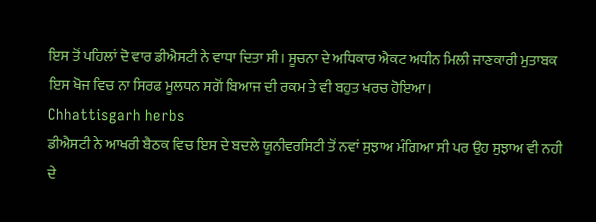ਇਸ ਤੋਂ ਪਹਿਲਾਂ ਦੋ ਵਾਰ ਡੀਐਸਟੀ ਨੇ ਵਾਧਾ ਦਿਤਾ ਸੀ। ਸੂਚਨਾ ਦੇ ਅਧਿਕਾਰ ਐਕਟ ਅਧੀਨ ਮਿਲੀ ਜਾਣਕਾਰੀ ਮੁਤਾਬਕ ਇਸ ਖੋਜ ਵਿਚ ਨਾ ਸਿਰਫ ਮੂਲਧਨ ਸਗੋਂ ਬਿਆਜ ਦੀ ਰਕਮ ਤੇ ਵੀ ਬਹੁਤ ਖਰਚ ਹੋਇਆ।
Chhattisgarh herbs
ਡੀਐਸਟੀ ਨੇ ਆਖਰੀ ਬੈਠਕ ਵਿਚ ਇਸ ਦੇ ਬਦਲੇ ਯੂਨੀਵਰਸਿਟੀ ਤੋਂ ਨਵਾਂ ਸੁਝਾਅ ਮੰਗਿਆ ਸੀ ਪਰ ਉਹ ਸੁਝਾਅ ਵੀ ਨਹੀ ਦੇ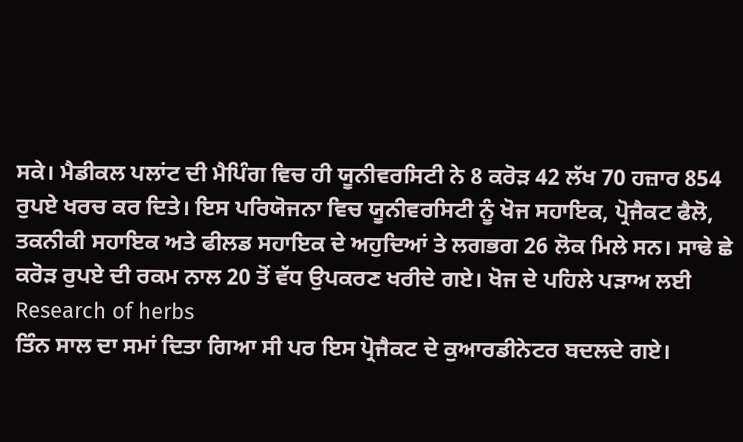ਸਕੇ। ਮੈਡੀਕਲ ਪਲਾਂਟ ਦੀ ਮੈਪਿੰਗ ਵਿਚ ਹੀ ਯੂਨੀਵਰਸਿਟੀ ਨੇ 8 ਕਰੋੜ 42 ਲੱਖ 70 ਹਜ਼ਾਰ 854 ਰੁਪਏ ਖਰਚ ਕਰ ਦਿਤੇ। ਇਸ ਪਰਿਯੋਜਨਾ ਵਿਚ ਯੂਨੀਵਰਸਿਟੀ ਨੂੰ ਖੋਜ ਸਹਾਇਕ, ਪ੍ਰੋਜੈਕਟ ਫੈਲੋ, ਤਕਨੀਕੀ ਸਹਾਇਕ ਅਤੇ ਫੀਲਡ ਸਹਾਇਕ ਦੇ ਅਹੁਦਿਆਂ ਤੇ ਲਗਭਗ 26 ਲੋਕ ਮਿਲੇ ਸਨ। ਸਾਢੇ ਛੇ ਕਰੋੜ ਰੁਪਏ ਦੀ ਰਕਮ ਨਾਲ 20 ਤੋਂ ਵੱਧ ਉਪਕਰਣ ਖਰੀਦੇ ਗਏ। ਖੋਜ ਦੇ ਪਹਿਲੇ ਪੜਾਅ ਲਈ
Research of herbs
ਤਿੰਨ ਸਾਲ ਦਾ ਸਮਾਂ ਦਿਤਾ ਗਿਆ ਸੀ ਪਰ ਇਸ ਪ੍ਰੋਜੈਕਟ ਦੇ ਕੁਆਰਡੀਨੇਟਰ ਬਦਲਦੇ ਗਏ।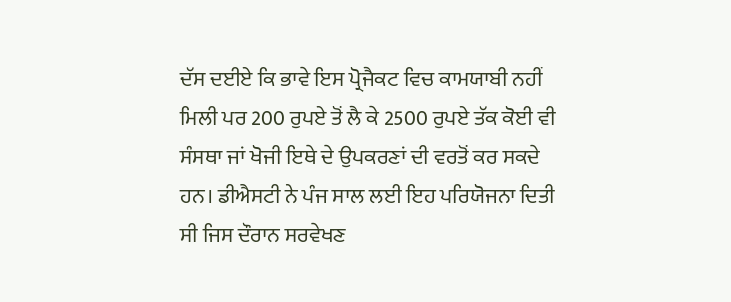ਦੱਸ ਦਈਏ ਕਿ ਭਾਵੇ ਇਸ ਪ੍ਰੋਜੈਕਟ ਵਿਚ ਕਾਮਯਾਬੀ ਨਹੀਂ ਮਿਲੀ ਪਰ 200 ਰੁਪਏ ਤੋਂ ਲੈ ਕੇ 2500 ਰੁਪਏ ਤੱਕ ਕੋਈ ਵੀ ਸੰਸਥਾ ਜਾਂ ਖੋਜੀ ਇਥੇ ਦੇ ਉਪਕਰਣਾਂ ਦੀ ਵਰਤੋਂ ਕਰ ਸਕਦੇ ਹਨ। ਡੀਐਸਟੀ ਨੇ ਪੰਜ ਸਾਲ ਲਈ ਇਹ ਪਰਿਯੋਜਨਾ ਦਿਤੀ ਸੀ ਜਿਸ ਦੌਰਾਨ ਸਰਵੇਖਣ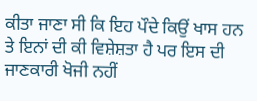ਕੀਤਾ ਜਾਣਾ ਸੀ ਕਿ ਇਹ ਪੌਦੇ ਕਿਉਂ ਖਾਸ ਹਨ ਤੇ ਇਨਾਂ ਦੀ ਕੀ ਵਿਸ਼ੇਸ਼ਤਾ ਹੈ ਪਰ ਇਸ ਦੀ ਜਾਣਕਾਰੀ ਖੋਜੀ ਨਹੀਂ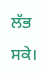ਲੱਭ ਸਕੇ।